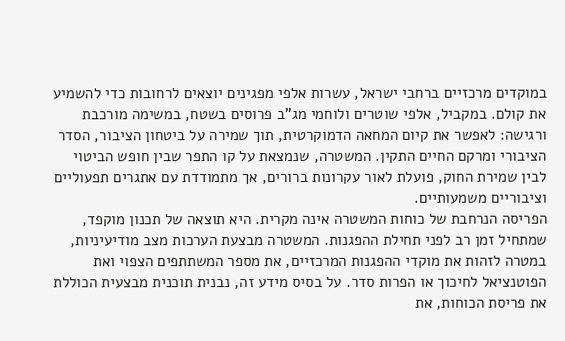במוקדים מרכזיים ברחבי ישראל, עשרות אלפי מפגינים יוצאים לרחובות כדי להשמיע את קולם. במקביל, אלפי שוטרים ולוחמי מג"ב פרוסים בשטח, במשימה מורכבת ורגישה: לאפשר את קיום המחאה הדמוקרטית, תוך שמירה על ביטחון הציבור, הסדר הציבורי ומרקם החיים התקין. המשטרה, שנמצאת על קו התפר שבין חופש הביטוי לבין שמירת החוק, פועלת לאור עקרונות ברורים, אך מתמודדת עם אתגרים תפעוליים וציבוריים משמעותיים.
הפריסה הנרחבת של כוחות המשטרה אינה מקרית. היא תוצאה של תכנון מוקפד, שמתחיל זמן רב לפני תחילת ההפגנות. המשטרה מבצעת הערכות מצב מודיעיניות, במטרה לזהות את מוקדי ההפגנות המרכזיים, את מספר המשתתפים הצפוי ואת הפוטנציאל לחיכוך או הפרות סדר. על בסיס מידע זה, נבנית תוכנית מבצעית הכוללת את פריסת הכוחות, את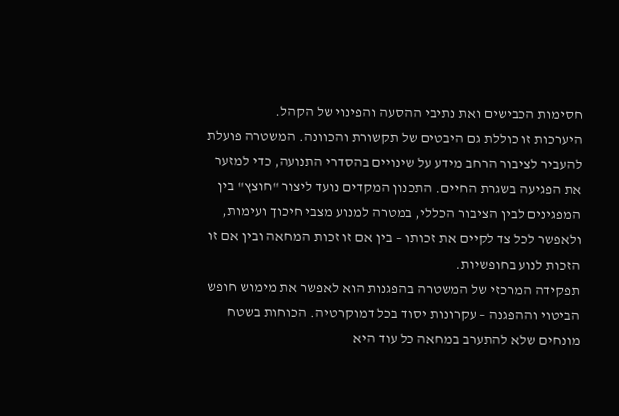חסימות הכבישים ואת נתיבי ההסעה והפינוי של הקהל.
היערכות זו כוללת גם היבטים של תקשורת והכוונה. המשטרה פועלת להעביר לציבור הרחב מידע על שינויים בהסדרי התנועה, כדי למזער את הפגיעה בשגרת החיים. התכנון המקדים נועד ליצור "חוצץ" בין המפגינים לבין הציבור הכללי, במטרה למנוע מצבי חיכוך ועימות, ולאפשר לכל צד לקיים את זכותו – בין אם זו זכות המחאה ובין אם זו הזכות לנוע בחופשיות.
תפקידה המרכזי של המשטרה בהפגנות הוא לאפשר את מימוש חופש הביטוי וההפגנה – עקרונות יסוד בכל דמוקרטיה. הכוחות בשטח מונחים שלא להתערב במחאה כל עוד היא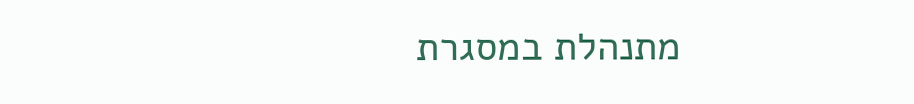מתנהלת במסגרת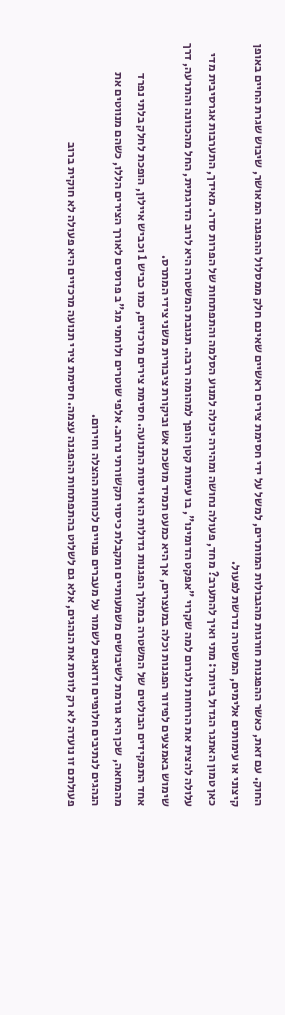החוק. עם זאת, כאשר ההפגנות חורגות מהגבולות המותרים, למשל על ידי חסימת צירים ראשיים שאינם חלק ממסלול ההפגנה המאושר, שיבוש שגרת החיים באופן קיצוני או עימותים אלימים, המשטרה נדרשת לפעול.
כאן טמון האתגר הגדול ביותר: מתי ואיך להתערב? מחד, פעולה נחושה ומהירה יכולה למנוע הסלמה והתפתחות של הפרות סדר. מאידך, התערבות אגרסיבית מדי עלולה להצית את הרוחות ולגרום למה שקרוי "אפקט הדומינו", בו עימות קטן הופך למהומה ררבה. תגובת המשטרה היא לרוב הדרגתית, החל מהכוונה והתרעה, דרך שימוש באמצעים לפיזור הפגנות וכלה במעצרים, אך היא כמעט תמיד מושכת אש וביקורת ציבורית משני צידי המתרס.
אחד התפקידים הבולטים של המשטרה במהלך הפגנות גדולות הוא ויסות התנועה. חסימת צירים מרכזיים, כמו כביש 1 וכביש איילון, הופכת לחלק בלתי נפרד מהמחאה, שכן היא גורמת לשיבושים משמעותיים ומקבלת כיסוי תקשורתי נרחב. אלפי שוטרים ולוחמי מג"ב פרוסים לאורך הצירים הללו, כשהם מנווטים את הנהגים לנתיבים חלופיים ודואגים לשמור על מעברים פנויים לכוחות ההצלה וחירום.
פעולתם זו נועדה לא רק לווסת את הנהגים, אלא גם לשלוט בהתפתחות ההפגנה עצמה. חסימת צירי תנועה מרכזיים היא פעולה לא חוקית ברוב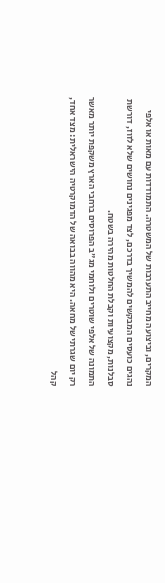המקרים, וביצועה מחייב התערבות של המשטרה. התמודדות עם מאות או אלפי נהגים כועסים המבקשים להמשיך בדרכם, לצד מפגינים נחושים שלא לזוז, דורשת סבלנות, מקצועיות וקבלת החלטות מהירה בשטח.
התמונה של אלפי שוטרים ולוחמי מג"ב הפרוסים ברחבי הארץ משקפת יותר מאשר רק יום שגרתי של מחאה. היא מהווה בבואה של הדמוקרטיה הישראלית: מצד אחד, קהל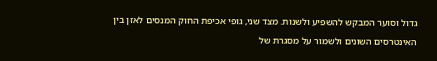גדול וסוער המבקש להשפיע ולשנות. מצד שני, גופי אכיפת החוק המנסים לאזן בין האינטרסים השונים ולשמור על מסגרת של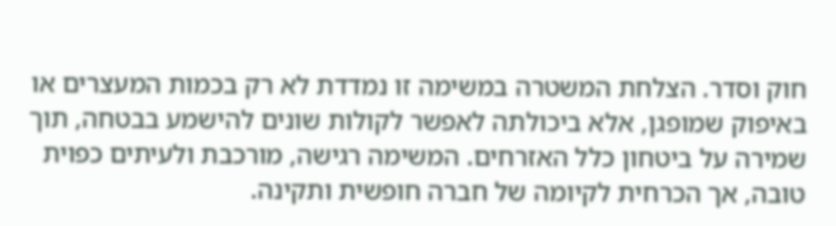חוק וסדר. הצלחת המשטרה במשימה זו נמדדת לא רק בכמות המעצרים או באיפוק שמופגן, אלא ביכולתה לאפשר לקולות שונים להישמע בבטחה, תוך שמירה על ביטחון כלל האזרחים. המשימה רגישה, מורכבת ולעיתים כפוית טובה, אך הכרחית לקיומה של חברה חופשית ותקינה.